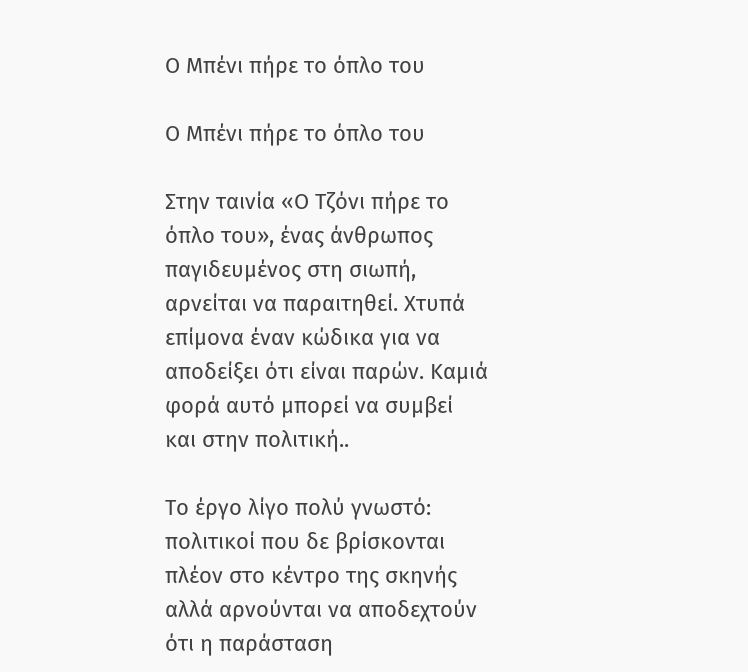Ο Μπένι πήρε το όπλο του

Ο Μπένι πήρε το όπλο του

Στην ταινία «Ο Τζόνι πήρε το όπλο του», ένας άνθρωπος παγιδευμένος στη σιωπή, αρνείται να παραιτηθεί. Χτυπά επίμονα έναν κώδικα για να αποδείξει ότι είναι παρών. Καμιά φορά αυτό μπορεί να συμβεί και στην πολιτική..

Το έργο λίγο πολύ γνωστό: πολιτικοί που δε βρίσκονται πλέον στο κέντρο της σκηνής αλλά αρνούνται να αποδεχτούν ότι η παράσταση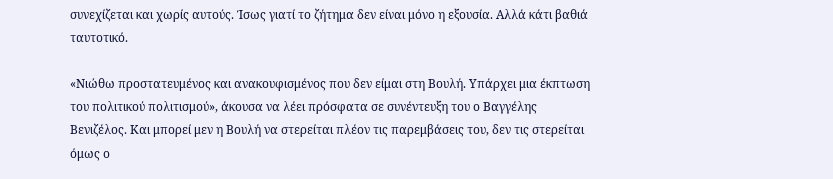συνεχίζεται και χωρίς αυτούς. Ίσως γιατί το ζήτημα δεν είναι μόνο η εξουσία. Αλλά κάτι βαθιά ταυτοτικό.

«Νιώθω προστατευμένος και ανακουφισμένος που δεν είμαι στη Βουλή. Υπάρχει μια έκπτωση του πολιτικού πολιτισμού», άκουσα να λέει πρόσφατα σε συνέντευξη του ο Βαγγέλης Βενιζέλος. Και μπορεί μεν η Βουλή να στερείται πλέον τις παρεμβάσεις του, δεν τις στερείται όμως ο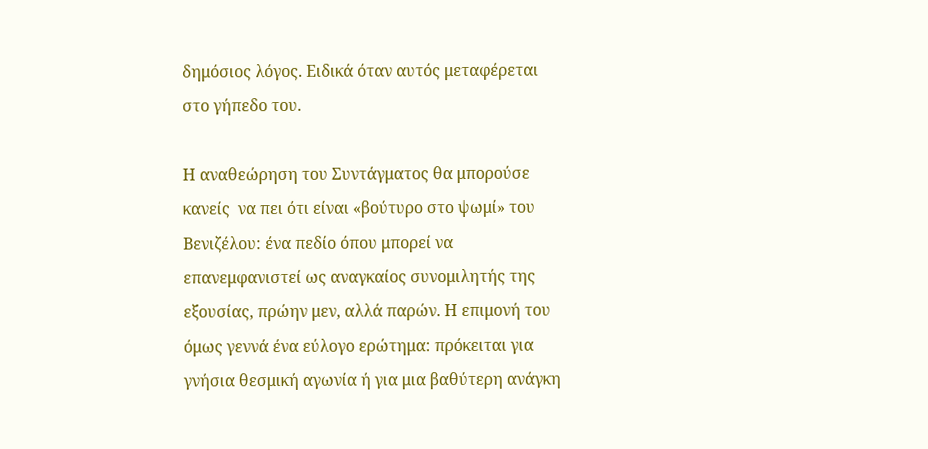δημόσιος λόγος. Ειδικά όταν αυτός μεταφέρεται στο γήπεδο του.

Η αναθεώρηση του Συντάγματος θα μπορούσε κανείς  να πει ότι είναι «βούτυρο στο ψωμί» του Βενιζέλου: ένα πεδίο όπου μπορεί να επανεμφανιστεί ως αναγκαίος συνομιλητής της εξουσίας, πρώην μεν, αλλά παρών. Η επιμονή του όμως γεννά ένα εύλογο ερώτημα: πρόκειται για γνήσια θεσμική αγωνία ή για μια βαθύτερη ανάγκη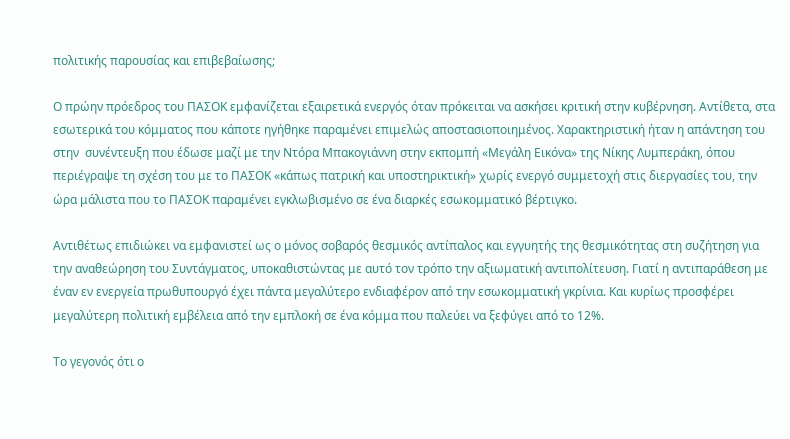πολιτικής παρουσίας και επιβεβαίωσης;

Ο πρώην πρόεδρος του ΠΑΣΟΚ εμφανίζεται εξαιρετικά ενεργός όταν πρόκειται να ασκήσει κριτική στην κυβέρνηση. Αντίθετα, στα εσωτερικά του κόμματος που κάποτε ηγήθηκε παραμένει επιμελώς αποστασιοποιημένος. Χαρακτηριστική ήταν η απάντηση του στην  συνέντευξη που έδωσε μαζί με την Ντόρα Μπακογιάννη στην εκπομπή «Μεγάλη Εικόνα» της Νίκης Λυμπεράκη, όπου περιέγραψε τη σχέση του με το ΠΑΣΟΚ «κάπως πατρική και υποστηρικτική» χωρίς ενεργό συμμετοχή στις διεργασίες του, την ώρα μάλιστα που το ΠΑΣΟΚ παραμένει εγκλωβισμένο σε ένα διαρκές εσωκομματικό βέρτιγκο.

Αντιθέτως επιδιώκει να εμφανιστεί ως ο μόνος σοβαρός θεσμικός αντίπαλος και εγγυητής της θεσμικότητας στη συζήτηση για την αναθεώρηση του Συντάγματος, υποκαθιστώντας με αυτό τον τρόπο την αξιωματική αντιπολίτευση. Γιατί η αντιπαράθεση με έναν εν ενεργεία πρωθυπουργό έχει πάντα μεγαλύτερο ενδιαφέρον από την εσωκομματική γκρίνια. Και κυρίως προσφέρει μεγαλύτερη πολιτική εμβέλεια από την εμπλοκή σε ένα κόμμα που παλεύει να ξεφύγει από το 12%.

Το γεγονός ότι ο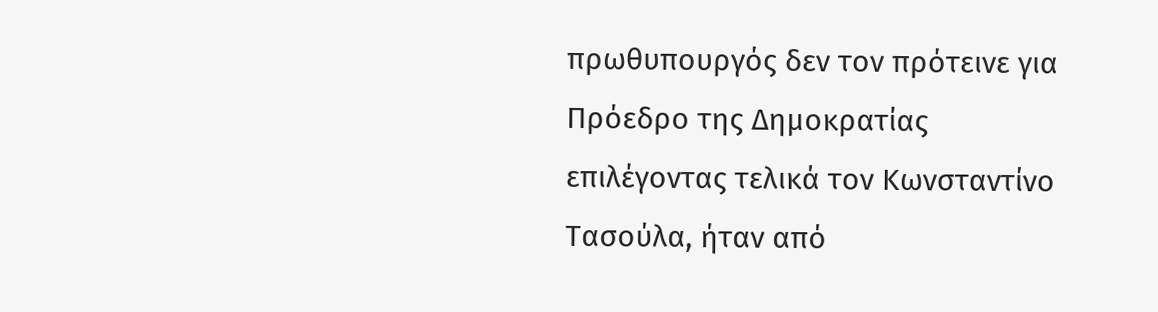πρωθυπουργός δεν τον πρότεινε για Πρόεδρο της Δημοκρατίας  επιλέγοντας τελικά τον Κωνσταντίνο Τασούλα, ήταν από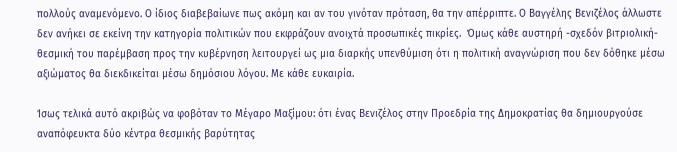πολλούς αναμενόμενο. Ο ίδιος διαβεβαίωνε πως ακόμη και αν του γινόταν πρόταση, θα την απέρριπτε. Ο Βαγγέλης Βενιζέλος άλλωστε δεν ανήκει σε εκείνη την κατηγορία πολιτικών που εκφράζουν ανοιχτά προσωπικές πικρίες.  Όμως κάθε αυστηρή -σχεδόν βιτριολική- θεσμική του παρέμβαση προς την κυβέρνηση λειτουργεί ως μια διαρκής υπενθύμιση ότι η πολιτική αναγνώριση που δεν δόθηκε μέσω αξιώματος θα διεκδικείται μέσω δημόσιου λόγου. Με κάθε ευκαιρία.

Ίσως τελικά αυτό ακριβώς να φοβόταν το Μέγαρο Μαξίμου: ότι ένας Βενιζέλος στην Προεδρία της Δημοκρατίας θα δημιουργούσε αναπόφευκτα δύο κέντρα θεσμικής βαρύτητας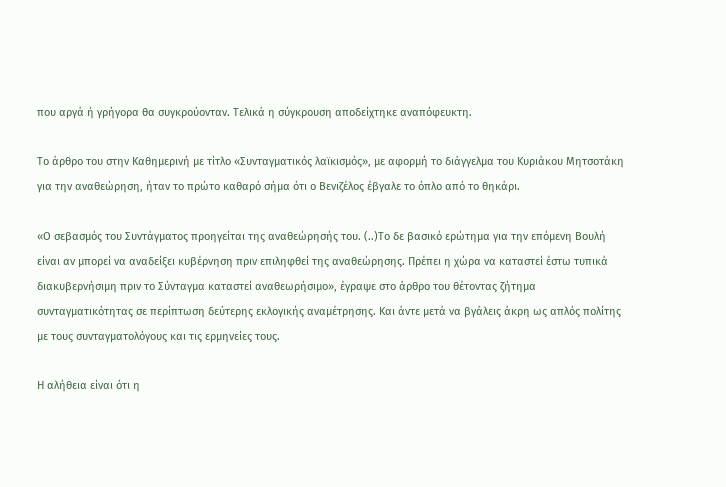που αργά ή γρήγορα θα συγκρούονταν. Τελικά η σύγκρουση αποδείχτηκε αναπόφευκτη.

Το άρθρο του στην Καθημερινή με τίτλο «Συνταγματικός λαϊκισμός», με αφορμή το διάγγελμα του Κυριάκου Μητσοτάκη για την αναθεώρηση, ήταν το πρώτο καθαρό σήμα ότι ο Βενιζέλος έβγαλε το όπλο από το θηκάρι.

«Ο σεβασμός του Συντάγματος προηγείται της αναθεώρησής του. (..)Το δε βασικό ερώτημα για την επόμενη Βουλή είναι αν μπορεί να αναδείξει κυβέρνηση πριν επιληφθεί της αναθεώρησης. Πρέπει η χώρα να καταστεί έστω τυπικά διακυβερνήσιμη πριν το Σύνταγμα καταστεί αναθεωρήσιμο», έγραψε στο άρθρο του θέτοντας ζήτημα συνταγματικότητας σε περίπτωση δεύτερης εκλογικής αναμέτρησης. Και άντε μετά να βγάλεις άκρη ως απλός πολίτης με τους συνταγματολόγους και τις ερμηνείες τους.

Η αλήθεια είναι ότι η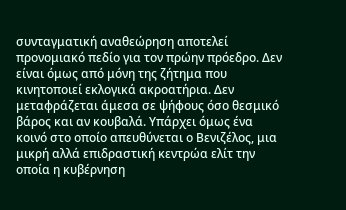συνταγματική αναθεώρηση αποτελεί προνομιακό πεδίο για τον πρώην πρόεδρο. Δεν είναι όμως από μόνη της ζήτημα που κινητοποιεί εκλογικά ακροατήρια. Δεν μεταφράζεται άμεσα σε ψήφους όσο θεσμικό βάρος και αν κουβαλά. Υπάρχει όμως ένα κοινό στο οποίο απευθύνεται ο Βενιζέλος, μια μικρή αλλά επιδραστική κεντρώα ελίτ την οποία η κυβέρνηση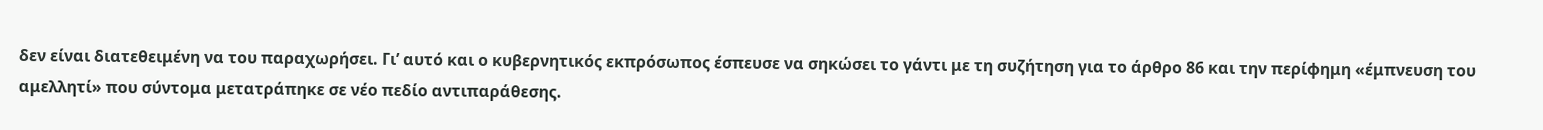δεν είναι διατεθειμένη να του παραχωρήσει. Γι’ αυτό και ο κυβερνητικός εκπρόσωπος έσπευσε να σηκώσει το γάντι με τη συζήτηση για το άρθρο 86 και την περίφημη «έμπνευση του αμελλητί» που σύντομα μετατράπηκε σε νέο πεδίο αντιπαράθεσης.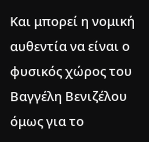Και μπορεί η νομική αυθεντία να είναι ο φυσικός χώρος του Βαγγέλη Βενιζέλου όμως για το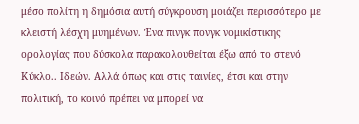μέσο πολίτη η δημόσια αυτή σύγκρουση μοιάζει περισσότερο με κλειστή λέσχη μυημένων. Ένα πινγκ πονγκ νομικίστικης ορολογίας που δύσκολα παρακολουθείται έξω από το στενό Κύκλο.. Ιδεών. Αλλά όπως και στις ταινίες, έτσι και στην πολιτική, το κοινό πρέπει να μπορεί να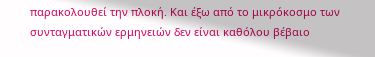παρακολουθεί την πλοκή. Και έξω από το μικρόκοσμο των συνταγματικών ερμηνειών δεν είναι καθόλου βέβαιο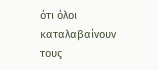ότι όλοι καταλαβαίνουν τους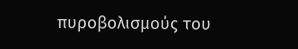πυροβολισμούς του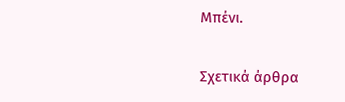Μπένι.

Σχετικά άρθρα